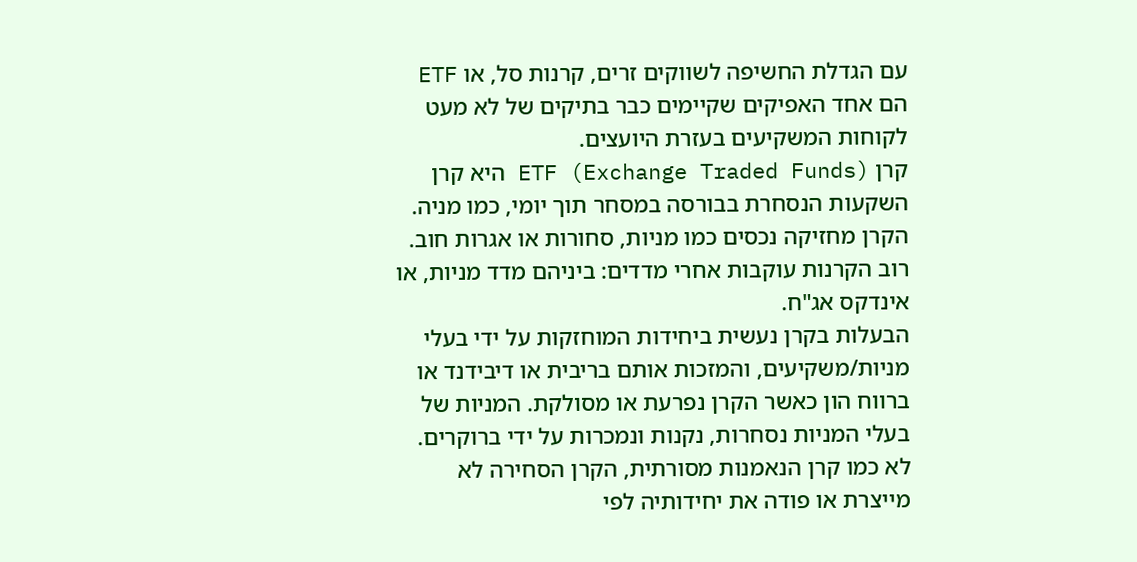עם הגדלת החשיפה לשווקים זרים, קרנות סל, או ETF הם אחד האפיקים שקיימים כבר בתיקים של לא מעט לקוחות המשקיעים בעזרת היועצים.
קרן ETF (Exchange Traded Funds) היא קרן השקעות הנסחרת בבורסה במסחר תוך יומי, כמו מניה. הקרן מחזיקה נכסים כמו מניות, סחורות או אגרות חוב. רוב הקרנות עוקבות אחרי מדדים: ביניהם מדד מניות, או אינדקס אג"ח.
הבעלות בקרן נעשית ביחידות המוחזקות על ידי בעלי מניות/משקיעים, והמזכות אותם בריבית או דיבידנד או ברווח הון כאשר הקרן נפרעת או מסולקת. המניות של בעלי המניות נסחרות, נקנות ונמכרות על ידי ברוקרים.
לא כמו קרן הנאמנות מסורתית, הקרן הסחירה לא מייצרת או פודה את יחידותיה לפי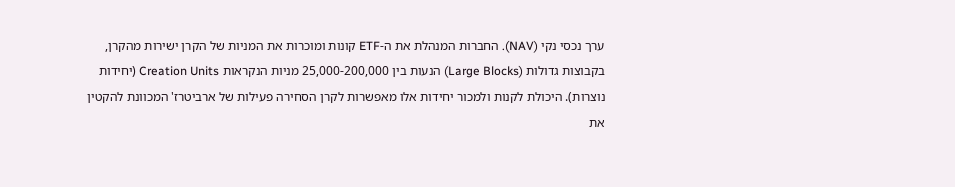ערך נכסי נקי (NAV). החברות המנהלת את ה-ETF קונות ומוכרות את המניות של הקרן ישירות מהקרן, בקבוצות גדולות (Large Blocks) הנעות בין 25,000-200,000 מניות הנקראות Creation Units (יחידות נוצרות). היכולת לקנות ולמכור יחידות אלו מאפשרות לקרן הסחירה פעילות של ארביטרז' המכוונת להקטין את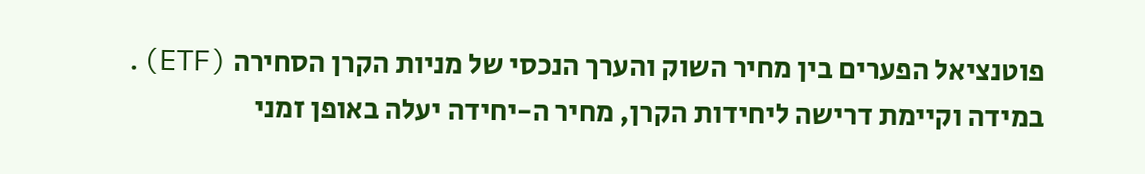פוטנציאל הפערים בין מחיר השוק והערך הנכסי של מניות הקרן הסחירה (ETF).
במידה וקיימת דרישה ליחידות הקרן, מחיר ה-יחידה יעלה באופן זמני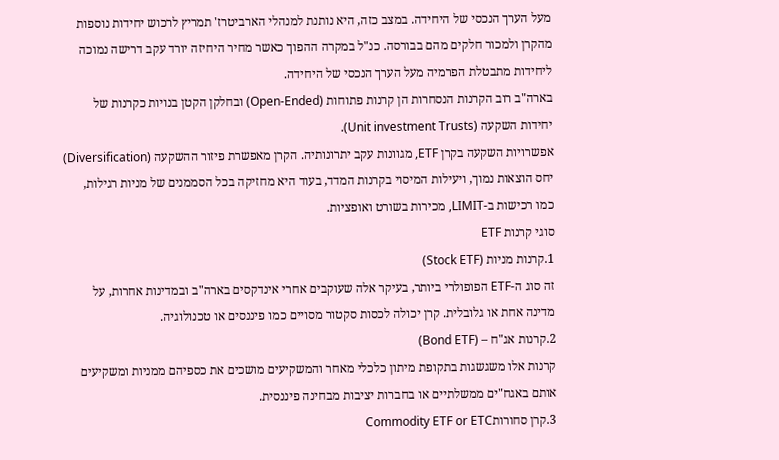מעל הערך הנכסי של היחידה. במצב כזה, היא נותנת למנהלי הארביטרז' תמריץ לרכוש יחידות נוספות מהקרן ולמכור חלקים מהם בבורסה. כנ"ל במקרה ההפוך כאשר מחיר היחיזה יורד עקב דרישה נמוכה ליחידות מתבטלת הפרמיה מעל הערך הנכסי של היחידה.
בארה"ב רוב הקרנות הנסחרות הן קרנות פתוחות (Open-Ended) ובחלקן הקטן בנויות כקרנות של יחידות השקעה (Unit investment Trusts).
אפשרויות השקעה בקרן ETF, מגוונות עקב יתרונותיה. הקרן מאפשרת פיזור ההשקעה (Diversification) יחס הוצאות נמוך, ויעילות המיסוי בקרנות המדד, בעוד היא מחזיקה בכל הסממנים של מניות רגילות, כמו רכישות ב-LIMIT, מכירות בשורט ואופציות.
סוגי קרנות ETF
1.קרנות מניות (Stock ETF)
זה סוג ה-ETF הפופולרי ביותר, בעיקר אלה שעוקבים אחרי אינדקסים בארה"ב ובמדינות אחרות, על מדינה אחת או גלובלית. קרן יכולה לכסות סקטור מסויים כמו פיננסים או טכנולוגיה.
2.קרנות אג"ח – (Bond ETF)
קרנות אלו משגשגות בתקופת מיתון כלכלי מאחר והמשקיעים מושכים את כספיהם ממניות ומשקיעים אותם באגח"ים ממשלתיים או בחברות יציבות מבחינה פיננסית.
3.קרן סחורותCommodity ETF or ETC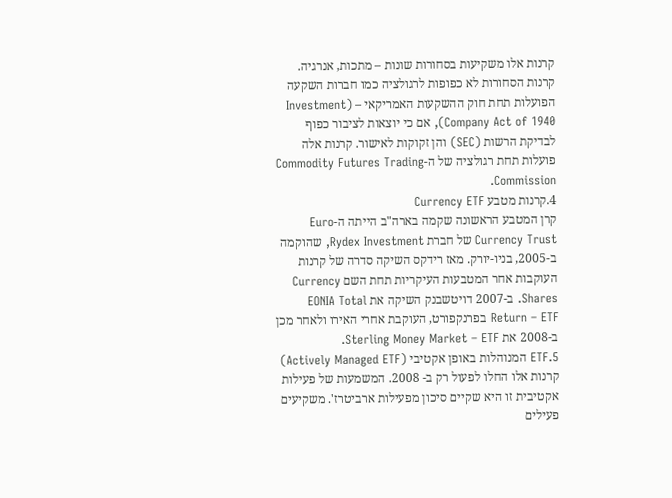קרנות אלו משקיעות בסחורות שונות – מתכות, אנרגיה. קרנות הסחורות לא כפופות לרגולציה כמו חברות השקעה הפועלות תחת חוק ההשקעות האמריקאי – (Investment Company Act of 1940), אם כי יוצאות לציבור כפוף לבדיקת הרשות (SEC) והן זקוקות לאישור. קרנות אלה פועלות תחת רגולציה של ה-Commodity Futures Trading Commission.
4.קרנות מטבע Currency ETF
קרן המטבע הראשונה שקמה בארה"ב הייתה ה-Euro Currency Trust של חברת Rydex Investment, שהוקמה ב-2005, בניו-יורק. מאז רידקס השיקה סדרה של קרנות העוקבות אחר המטבעות העיקריות תחת השם Currency Shares. ב-2007 דויטשבנק השיקה את EONIA Total Return – ETF בפרנקפורט, העוקבת אחרי האירו ולאחר מכן ב-2008 את Sterling Money Market – ETF.
5.ETF המנוהלות באופן אקטיבי (Actively Managed ETF)
קרנות אלו החלו לפעול רק ב- 2008. המשמעות של פעילות אקטיבית זו היא שקיים סיכון מפעילות ארביטרז'. משקיעים פעילים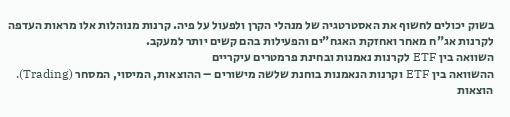בשוק יכולים לחשוף את האסטרטגיה של מנהלי הקרן ולפעול על פיה. קרנות מנוהלות אלו מראות העדפה לקרנות אג"ח מאחר ואחזקת האגח"ים והפעילות בהם קשים יותר למעקב.
השוואה בין ETF לקרנות נאמנות ובחינת פרמטרים עיקריים
ההשוואה בין ETF וקרנות הנאמנות בוחנת שלשה מישורים – ההוצאות, המיסוי, המסחר (Trading).
הוצאות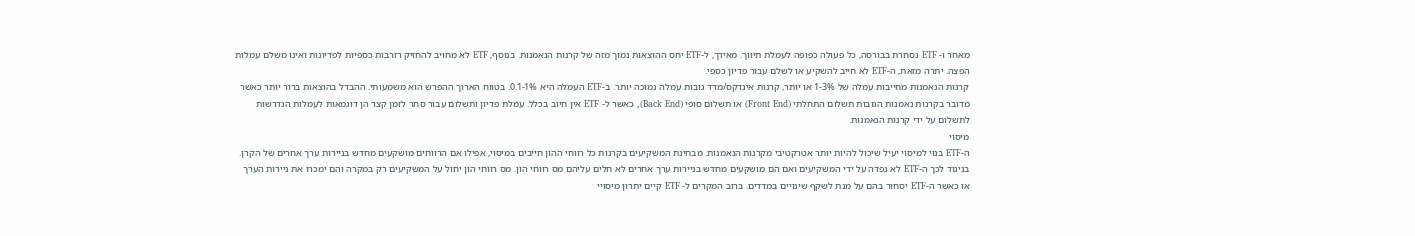מאחר ו- ETF נסחרת בבורסה, כל פעולה כפופה לעמלת תיווך. מאידך, ל-ETF יחס ההוצאות נמוך מזה של קרנות הנאמנות. בנוסף, ETF לא מחויב להחזיק רזרבות כספיות לפדיונות ואינו משלם עמלות הפצה. יתרה מזאת, ה-ETF לא חייב להשקיע או לשלם עבור פדיון כספי.
קרנות הנאמנות מחייבות עמלה של 1-3% או יותר, קרנות אינדקס/מדד גובות עמלה נמוכה יותר. ב-ETF העמלה היא 0.1-1%. בטווח הארוך ההפרש הוא משמעותי. ההבדל בהוצאות ברור יותר כאשר מדובר בקרנות נאמנות הגובות תשלום התחלתי (Front End) או תשלום סופי (Back End), כאשר ל- ETF אין חיוב בכלל. עמלת פדיון ותשלום עבור סחר לזמן קצר הן דוגמאות לעמלות הנדרשות לתשלום על ידי קרנות הנאמנות.
מיסוי
ה-ETF בנוי למיסוי יעיל שיכול להיות יותר אטרקטיבי מקרנות הנאמנות. מבחינת המשקיעים בקרנות כל רווחי ההון חייבים במיסוי, אפילו אם הרווחים מושקעים מחדש בניירות ערך אחרים של הקרן. בניגוד לכך ה-ETF לא נפדה על ידי המשקיעים ואם הם מושקעים מחדש בניירות ערך אחרים לא חלים עליהם מס רווחי הון. מס רווחי הון יחול על המשקיעים רק במקרה והם ימכרו את ניירות הערך או כאשר ה-ETF יסחור בהם על מנת לשקף שינויים במדדים. ברוב המקרים ל- ETF קיים יתרון מיסויי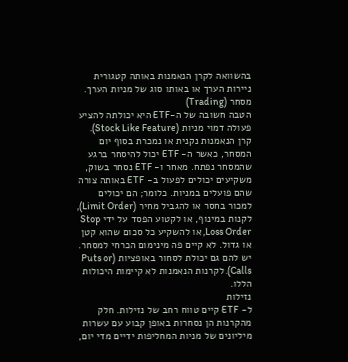בהשוואה לקרן הנאמנות באותה קטגורית ניירות הערך או באותו סוג של מניות הערך.
מסחר (Trading)
הטבה חשובה של ה-ETF היא יכולתה להציע פעולה דמוי מניות (Stock Like Feature). קרן הנאמנות נקנית או נמכרת בסוף יום המסחר, כאשר ה- ETF יכול להיסחר ברגע שהמסחר נפתח. מאחר ו- ETF נסחר בשוק, משקיעים יכולים לפעול ב- ETF באותה צורה שהם פועלים במניות. כלומר; הם יכולים למכור בחסר או להגביל מחיר (Limit Order), לקנות במינוף, או לקטוע הפסד על ידי Stop Loss Order, או להשקיע כל סכום שהוא קטן או גדול. לא קיים פה מינימום הכרחי למסחר. יש להם גם יכולת לסחור באופציות (Puts or Calls). לקרנות הנאמנות לא קיימות היכולות הללו.
נזילות
ל- ETF קיים טווח רחב של נזילות. חלק מהקרנות הן נסחרות באופן קבוע עם עשרות מיליונים של מניות המחליפות ידיים מדי יום,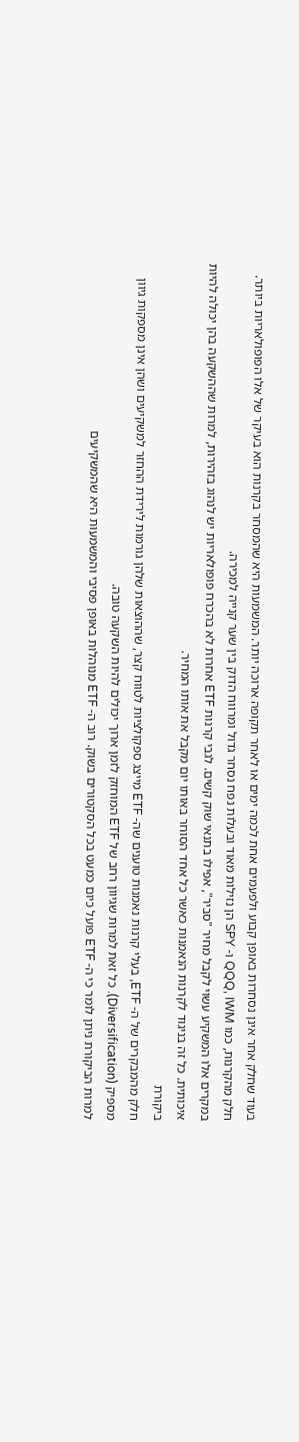בעוד שחלק אחר אינן נסחרות באופן קבוע ולפעמים אחת לכמה ימים או לאחר תקופה ארוכה יותר. המשמעות היא שהמסחר בקרנות הוא בעיקר של אלו הפופולאריות ביותר.
חלק מהקרנות, כמו QQQ, IWM ו- SPY הן נזילות מאוד ובעלות נפח נסחר גדול ומרווח הדוק בין שער קנייה למכירה.
במקרים אלו המשקיע עשוי לקבל מחיר "סביר", אפילו בתנאי שוק קשים. לגבי קרנות ETF אחרות לא בהכרח פופולאריות יש לנהוג בזהירות, למרות שההשקעה בהן יכולה להיות איכותית. כל זה בניגוד לקרנות הנאמנות כאשר כל אחד הסוחר באותו יום מקבל את אותו המחיר.
ביקורת
חלק מהמבקרים של ה- ETF, בעלי קרנות נאמנות טוענים שה- ETF מייצג ספקולציות לטווח קצר, שההוצאות שלהן גורמות לירידת ההחזר למשקיעים ושהן אינן מספקות גיוון מספיק (Diversification). כל זאת למרות שגיוון רחב של ETF המוחזק לזמן ארוך יכולים להיות השקעה טובה.
למרות הביקורת ניתן לומר כי ה- ETF פועל כיום כמעט בכל הסקטורים בשוק. רוב ה- ETF מנוהלות באופן פסיבי והמשמעות היא שהמשקיעים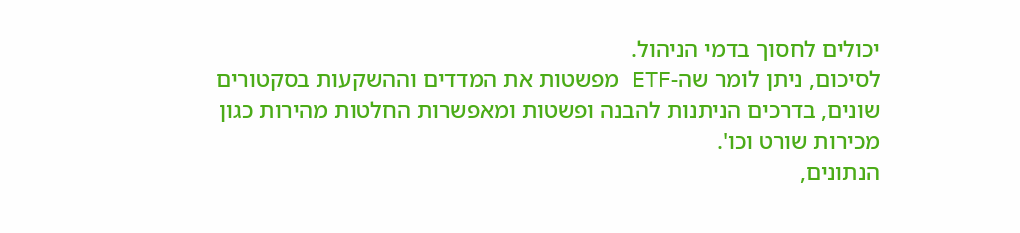יכולים לחסוך בדמי הניהול.
לסיכום, ניתן לומר שה-ETF מפשטות את המדדים וההשקעות בסקטורים שונים, בדרכים הניתנות להבנה ופשטות ומאפשרות החלטות מהירות כגון מכירות שורט וכו'.
הנתונים,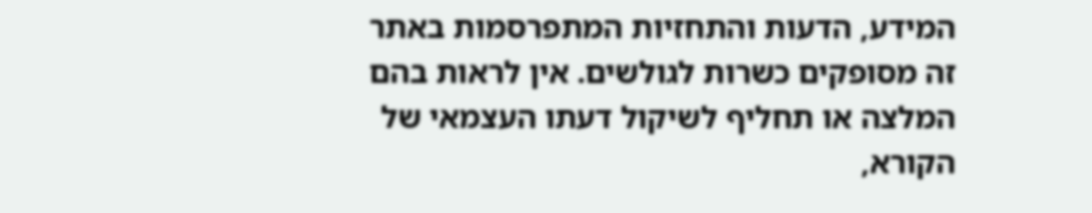המידע, הדעות והתחזיות המתפרסמות באתר זה מסופקים כשרות לגולשים. אין לראות בהם המלצה או תחליף לשיקול דעתו העצמאי של הקורא,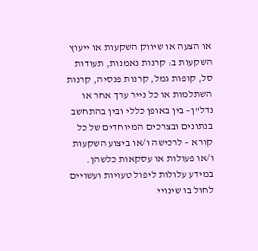או הצעה או שיווק השקעות או ייעוץ השקעות ב: קרנות נאמנות, תעודות סל, קופות גמל, קרנות פנסיה, קרנות השתלמות או כל נייר ערך אחר או נדל"ן– בין באופן כללי ובין בהתחשב בנתונים ובצרכים המיוחדים של כל קורא – לרכישה ו/או ביצוע השקעות ו/או פעולות או עסקאות כלשהן. במידע עלולות ליפול טעויות ועשויים לחול בו שינויי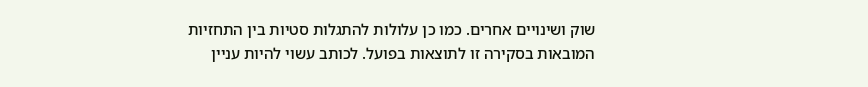שוק ושינויים אחרים. כמו כן עלולות להתגלות סטיות בין התחזיות המובאות בסקירה זו לתוצאות בפועל. לכותב עשוי להיות עניין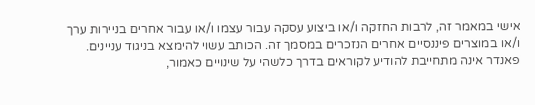אישי במאמר זה, לרבות החזקה ו/או ביצוע עסקה עבור עצמו ו/או עבור אחרים בניירות ערך ו/או במוצרים פיננסיים אחרים הנזכרים במסמך זה. הכותב עשוי להימצא בניגוד עניינים. פאנדר אינה מתחייבת להודיע לקוראים בדרך כלשהי על שינויים כאמור,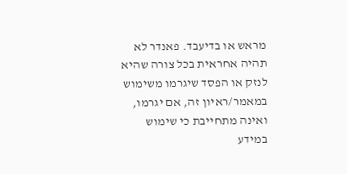מראש או בדיעבד. פאנדר לא תהיה אחראית בכל צורה שהיא לנזק או הפסד שיגרמו משימוש במאמר/ראיון זה, אם יגרמו, ואינה מתחייבת כי שימוש במידע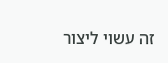זה עשוי ליצור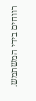רווחים בידי המשתמש.